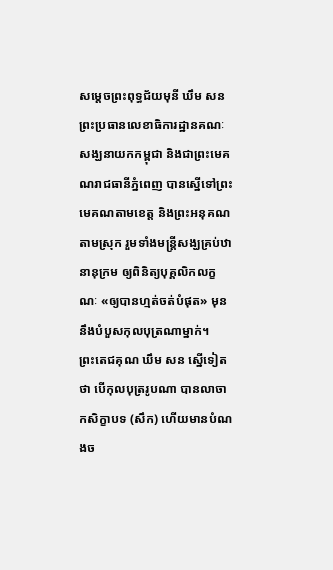សម្តេចព្រះពុទ្ធជ័យមុនី ឃឹម សន ព្រះប្រធានលេខាធិការដ្ឋានគណៈសង្ឃនាយកកម្ពុជា និងជាព្រះមេគណរាជធានីភ្នំពេញ បានស្នើទៅព្រះមេគណតាមខេត្ត និងព្រះអនុគណតាមស្រុក រួមទាំងមន្ត្រីសង្ឃគ្រប់ឋានានុក្រម ឲ្យពិនិត្យបុគ្គលិកលក្ខណៈ «ឲ្យបានហ្មត់ចត់បំផុត» មុននឹងបំបួសកុលបុត្រណាម្នាក់។
ព្រះតេជគុណ ឃឹម សន ស្នើទៀតថា បើកុលបុត្ររូបណា បានលាចាកសិក្ខាបទ (សឹក) ហើយមានបំណងច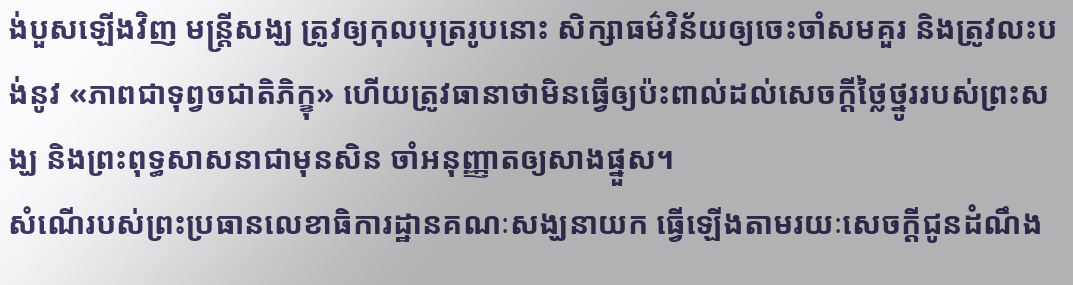ង់បួសឡើងវិញ មន្ត្រីសង្ឃ ត្រូវឲ្យកុលបុត្ររូបនោះ សិក្សាធម៌វិន័យឲ្យចេះចាំសមគួរ និងត្រូវលះបង់នូវ «ភាពជាទុព្វចជាតិភិក្ខុ» ហើយត្រូវធានាថាមិនធ្វើឲ្យប៉ះពាល់ដល់សេចក្តីថ្លៃថ្នូររបស់ព្រះសង្ឃ និងព្រះពុទ្ធសាសនាជាមុនសិន ចាំអនុញ្ញាតឲ្យសាងផ្នួស។
សំណើរបស់ព្រះប្រធានលេខាធិការដ្ឋានគណៈសង្ឃនាយក ធ្វើឡើងតាមរយៈសេចក្តីជូនដំណឹង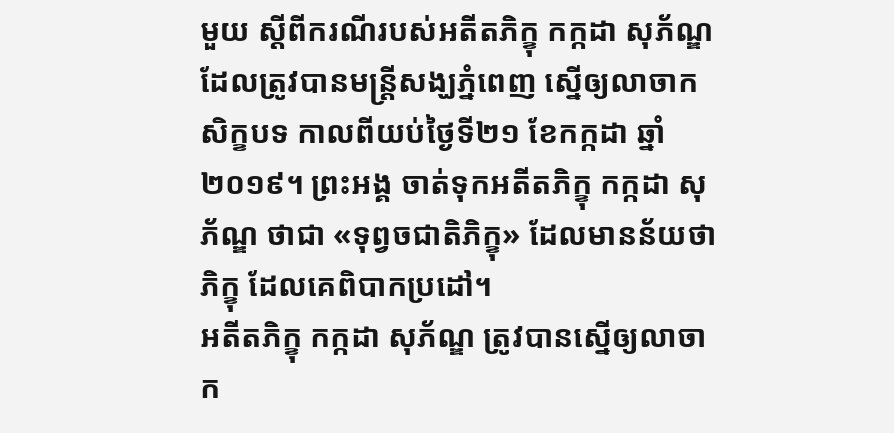មួយ ស្តីពីករណីរបស់អតីតភិក្ខុ កក្កដា សុភ័ណ្ឌ ដែលត្រូវបានមន្ត្រីសង្ឃភ្នំពេញ ស្នើឲ្យលាចាកសិក្ខបទ កាលពីយប់ថ្ងៃទី២១ ខែកក្កដា ឆ្នាំ២០១៩។ ព្រះអង្គ ចាត់ទុកអតីតភិក្ខុ កក្កដា សុភ័ណ្ឌ ថាជា «ទុព្វចជាតិភិក្ខុ» ដែលមានន័យថា ភិក្ខុ ដែលគេពិបាកប្រដៅ។
អតីតភិក្ខុ កក្កដា សុភ័ណ្ឌ ត្រូវបានស្នើឲ្យលាចាក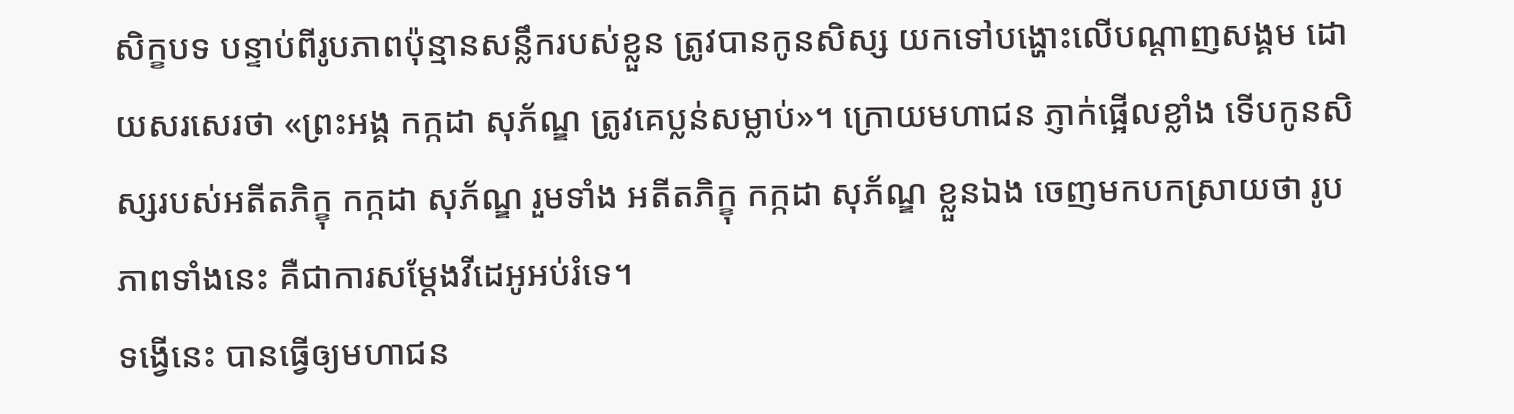សិក្ខបទ បន្ទាប់ពីរូបភាពប៉ុន្មានសន្លឹករបស់ខ្លួន ត្រូវបានកូនសិស្ស យកទៅបង្ហោះលើបណ្តាញសង្គម ដោយសរសេរថា «ព្រះអង្គ កក្កដា សុភ័ណ្ឌ ត្រូវគេប្លន់សម្លាប់»។ ក្រោយមហាជន ភ្ញាក់ផ្អើលខ្លាំង ទើបកូនសិស្សរបស់អតីតភិក្ខុ កក្កដា សុភ័ណ្ឌ រួមទាំង អតីតភិក្ខុ កក្កដា សុភ័ណ្ឌ ខ្លួនឯង ចេញមកបកស្រាយថា រូបភាពទាំងនេះ គឺជាការសម្តែងវីដេអូអប់រំទេ។
ទង្វើនេះ បានធ្វើឲ្យមហាជន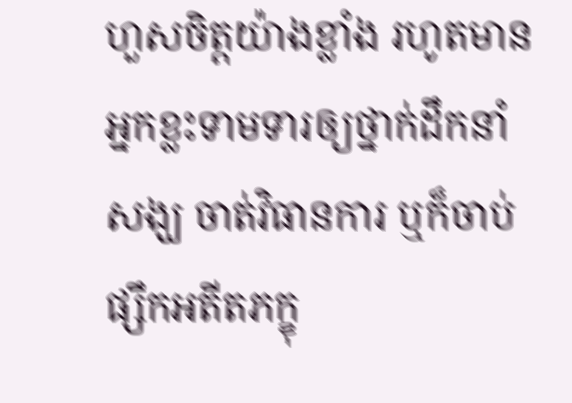ហួសចិត្តយ៉ាងខ្លាំង រហូតមានអ្នកខ្លះទាមទារឲ្យថ្នាក់ដឹកនាំសង្ឃ ចាត់វិធានការ ឬក៏ចាប់ផ្សឹកអតីតភក្ខុ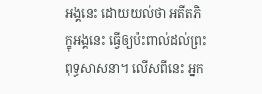អង្គនេះ ដោយយល់ថា អតីតភិក្ខុអង្គនេះ ធ្វើឲ្យប៉ះពាល់ដល់ព្រះពុទ្ធសាសនា។ លើសពីនេះ អ្នក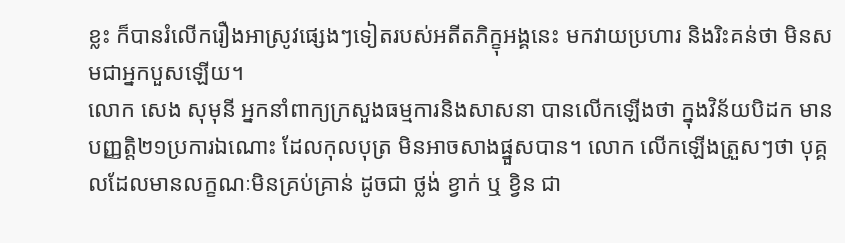ខ្លះ ក៏បានរំលើករឿងអាស្រូវផ្សេងៗទៀតរបស់អតីតភិក្ខុអង្គនេះ មកវាយប្រហារ និងរិះគន់ថា មិនសមជាអ្នកបួសឡើយ។
លោក សេង សុមុនី អ្នកនាំពាក្យក្រសួងធម្មការនិងសាសនា បានលើកឡើងថា ក្នុងវិន័យបិដក មានបញ្ញត្តិ២១ប្រការឯណោះ ដែលកុលបុត្រ មិនអាចសាងផ្នួសបាន។ លោក លើកឡើងត្រួសៗថា បុគ្គលដែលមានលក្ខណៈមិនគ្រប់គ្រាន់ ដូចជា ថ្លង់ ខ្វាក់ ឬ ខ្វិន ជា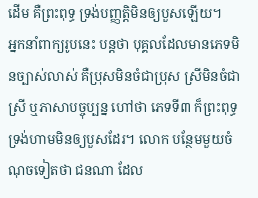ដើម គឺព្រះពុទ្ធ ទ្រង់បញ្ញត្តិមិនឲ្យបួសឡើយ។
អ្នកនាំពាក្យរូបនេះ បន្តថា បុគ្គលដែលមានភេទមិនច្បាស់លាស់ គឺប្រុសមិនចំជាប្រុស ស្រីមិនចំជាស្រី ឬភាសាបច្ចុប្បន្ន ហៅថា ភេទទី៣ ក៏ព្រះពុទ្ធទ្រង់ហាមមិនឲ្យបួសដែរ។ លោក បន្ថែមមួយចំណុចទៀតថា ជនណា ដែល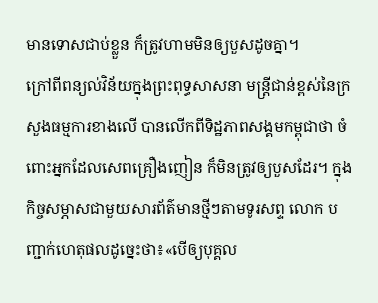មានទោសជាប់ខ្លួន ក៏ត្រូវហាមមិនឲ្យបួសដូចគ្នា។
ក្រៅពីពន្យល់វិន័យក្នុងព្រះពុទ្ធសាសនា មន្ត្រីជាន់ខ្ពស់នៃក្រសួងធម្មការខាងលើ បានលើកពីទិដ្ឋភាពសង្គមកម្ពុជាថា ចំពោះអ្នកដែលសេពគ្រឿងញៀន ក៏មិនត្រូវឲ្យបួសដែរ។ ក្នុងកិច្ចសម្ភាសជាមួយសារព័ត៌មានថ្មីៗតាមទូរសព្ទ លោក បញ្ជាក់ហេតុផលដូច្នេះថា៖«បើឲ្យបុគ្គល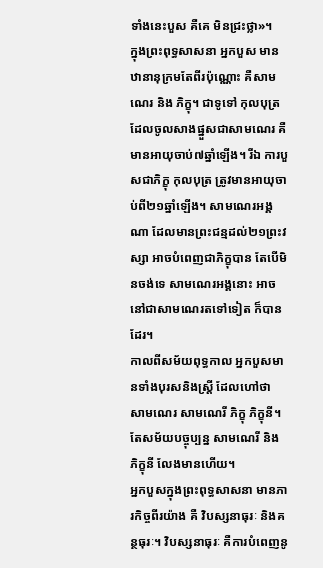ទាំងនេះបួស គឺគេ មិនជ្រះថ្លា»។
ក្នុងព្រះពុទ្ធសាសនា អ្នកបួស មានឋានានុក្រមតែពីរប៉ុណ្ណោះ គឺសាមណេរ និង ភិក្ខុ។ ជាទូទៅ កុលបុត្រ ដែលចូលសាងផ្នួសជាសាមណេរ គឺមានអាយុចាប់៧ឆ្នាំឡើង។ រីឯ ការបួសជាភិក្ខុ កុលបុត្រ ត្រូវមានអាយុចាប់ពី២១ឆ្នាំឡើង។ សាមណេរអង្គណា ដែលមានព្រះជន្មដល់២១ព្រះវស្សា អាចបំពេញជាភិក្ខុបាន តែបើមិនចង់ទេ សាមណេរអង្គនោះ អាចនៅជាសាមណេរតទៅទៀត ក៏បានដែរ។
កាលពីសម័យពុទ្ធកាល អ្នកបួសមានទាំងបុរសនិងស្ត្រី ដែលហៅថា សាមណេរ សាមណេរី ភិក្ខុ ភិក្ខុនី។ តែសម័យបច្ចុប្បន្ន សាមណេរី និង ភិក្ខុនី លែងមានហើយ។
អ្នកបួសក្នុងព្រះពុទ្ធសាសនា មានភារកិច្ចពីរយ៉ាង គឺ វិបស្សនាធុរៈ និងគន្ថធុរៈ។ វិបស្សនាធុរៈ គឺការបំពេញនូ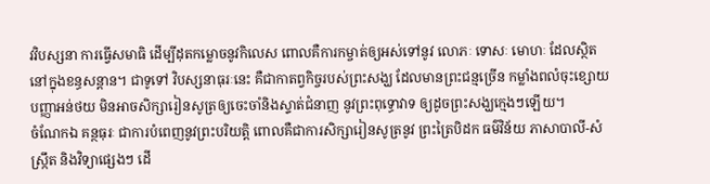វវិបស្សនា ការធ្វើសមាធិ ដើម្បីដុតកម្លោចនូវកិលេស ពោលគឺការកម្ចាត់ឲ្យអស់ទៅនូវ លោភៈ ទោសៈ មោហៈ ដែលស្ថិតនៅក្នុងខន្ធសន្តាន។ ជាទូទៅ វិបស្សនាធុរៈនេះ គឺជាកាតព្វកិច្ចរបស់ព្រះសង្ឃ ដែលមានព្រះជន្មច្រើន កម្លាំងពលំចុះខ្សោយ បញ្ញាអន់ថយ មិនអាចសិក្សារៀនសូត្រឲ្យចេះចាំនិងស្ទាត់ជំនាញ នូវព្រះពុទ្ធោវាទ ឲ្យដូចព្រះសង្ឃក្មេងៗឡើយ។
ចំណែកឯ គន្ថធុរៈ ជាការបំពេញនូវព្រះបរិយត្តិ ពោលគឺជាការសិក្សារៀនសូត្រនូវ ព្រះត្រៃបិដក ធម៌វិន័យ ភាសាបាលី-សំស្ក្រឹត និងវិទ្យាផ្សេងៗ ដើ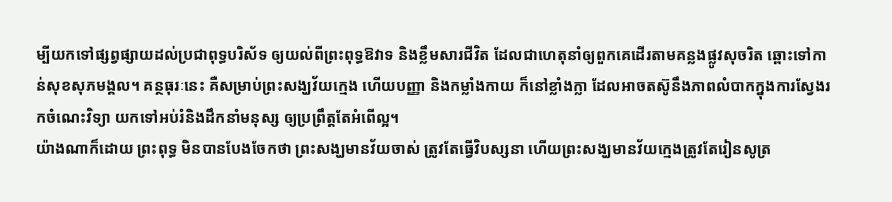ម្បីយកទៅផ្សព្វផ្សាយដល់ប្រជាពុទ្ធបរិស័ទ ឲ្យយល់ពីព្រះពុទ្ធឱវាទ និងខ្លឹមសារជីវិត ដែលជាហេតុនាំឲ្យពួកគេដើរតាមគន្លងផ្លូវសុចរិត ឆ្ពោះទៅកាន់សុខសុភមង្គល។ គន្ថធុរៈនេះ គឺសម្រាប់ព្រះសង្ឃវ័យក្មេង ហើយបញ្ញា និងកម្លាំងកាយ ក៏នៅខ្លាំងក្លា ដែលអាចតស៊ូនឹងភាពលំបាកក្នុងការស្វែងរកចំណេះវិទ្យា យកទៅអប់រំនិងដឹកនាំមនុស្ស ឲ្យប្រព្រឹត្តតែអំពើល្អ។
យ៉ាងណាក៏ដោយ ព្រះពុទ្ធ មិនបានបែងចែកថា ព្រះសង្ឃមានវ័យចាស់ ត្រូវតែធ្វើវិបស្សនា ហើយព្រះសង្ឃមានវ័យក្មេងត្រូវតែរៀនសូត្រ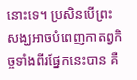នោះទេ។ ប្រសិនបើព្រះសង្ឃអាចបំពេញកាតព្វកិច្ចទាំងពីរផ្នែកនេះបាន គឺ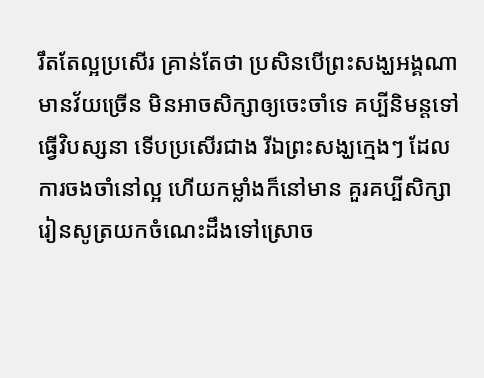រឹតតែល្អប្រសើរ គ្រាន់តែថា ប្រសិនបើព្រះសង្ឃអង្គណាមានវ័យច្រើន មិនអាចសិក្សាឲ្យចេះចាំទេ គប្បីនិមន្តទៅធ្វើវិបស្សនា ទើបប្រសើរជាង រីឯព្រះសង្ឃក្មេងៗ ដែលការចងចាំនៅល្អ ហើយកម្លាំងក៏នៅមាន គួរគប្បីសិក្សារៀនសូត្រយកចំណេះដឹងទៅស្រោច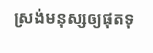ស្រង់មនុស្សឲ្យផុតទុ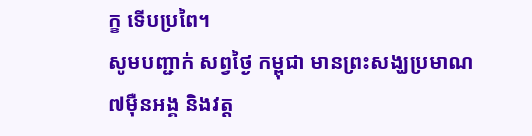ក្ខ ទើបប្រពៃ។
សូមបញ្ជាក់ សព្វថ្ងៃ កម្ពុជា មានព្រះសង្ឃប្រមាណ៧ម៉ឺនអង្គ និងវត្ត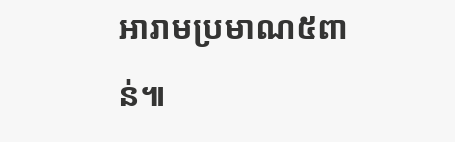អារាមប្រមាណ៥ពាន់៕